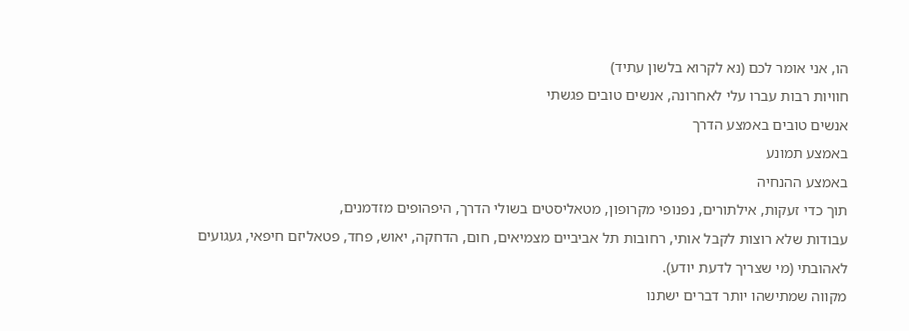הו, אני אומר לכם (נא לקרוא בלשון עתיד)
חוויות רבות עברו עלי לאחרונה, אנשים טובים פגשתי
אנשים טובים באמצע הדרך
באמצע תמונע
באמצע ההנחיה
תוך כדי זעקות, אילתורים, נפנופי מקרופון, מטאליסטים בשולי הדרך, היפהופים מזדמנים,
עבודות שלא רוצות לקבל אותי, רחובות תל אביביים מצמיאים, חום, הדחקה, יאוש, פחד, פטאליזם חיפאי, געגועים לאהובתי (מי שצריך לדעת יודע).
מקווה שמתישהו יותר דברים ישתנו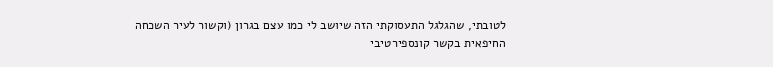לטובתי, שהגלגל התעסוקתי הזה שיושב לי כמו עצם בגרון (וקשור לעיר השכחה החיפאית בקשר קונספירטיבי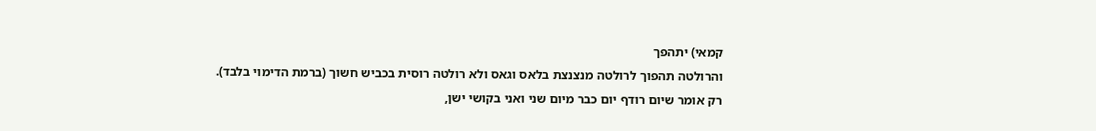קמאי) יתהפך
והרולטה תהפוך לרולטה מנצנצת בלאס וגאס ולא רולטה רוסית בכביש חשוך (ברמת הדימוי בלבד).
רק אומר שיום רודף יום כבר מיום שני ואני בקושי ישן,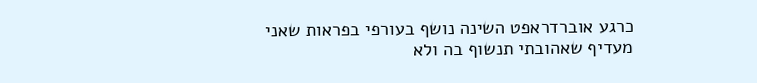כרגע אוברדראפט השינה נושף בעורפי בפראות שאני מעדיף שאהובתי תנשוף בה ולא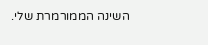השינה הממורמרת שלי.